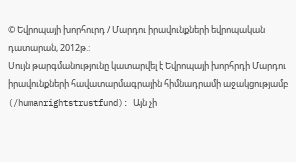© Եվրոպայի խորհուրդ / Մարդու իրավունքների եվրոպական դատարան, 2012թ.:
Սույն թարգմանությունը կատարվել է Եվրոպայի խորհրդի Մարդու իրավունքների հավատարմագրային հիմնադրամի աջակցությամբ (/humanrightstrustfund): Այն չի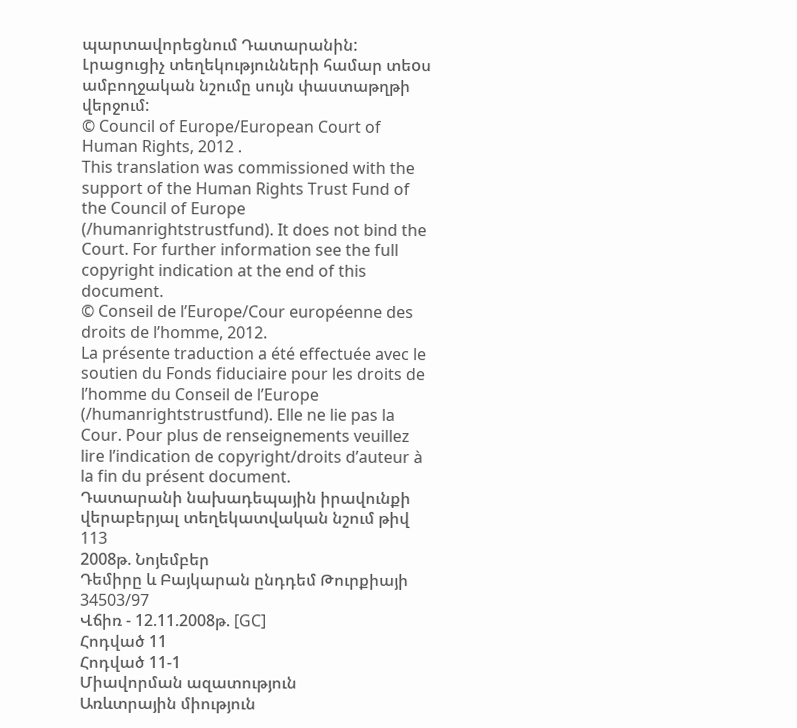պարտավորեցնում Դատարանին: Լրացուցիչ տեղեկությունների համար տեoս ամբողջական նշումը սույն փաստաթղթի վերջում:
© Council of Europe/European Court of Human Rights, 2012 .
This translation was commissioned with the support of the Human Rights Trust Fund of the Council of Europe (/humanrightstrustfund). It does not bind the Court. For further information see the full copyright indication at the end of this document.
© Conseil de l’Europe/Cour européenne des droits de l’homme, 2012.
La présente traduction a été effectuée avec le soutien du Fonds fiduciaire pour les droits de l’homme du Conseil de l’Europe (/humanrightstrustfund). Elle ne lie pas la Cour. Pour plus de renseignements veuillez lire l’indication de copyright/droits d’auteur à la fin du présent document.
Դատարանի նախադեպային իրավունքի վերաբերյալ տեղեկատվական նշում թիվ 113
2008թ. Նոյեմբեր
Դեմիրը և Բայկարան ընդդեմ Թուրքիայի 34503/97
Վճիռ - 12.11.2008թ. [GC]
Հոդված 11
Հոդված 11-1
Միավորման ազատություն
Առևտրային միություն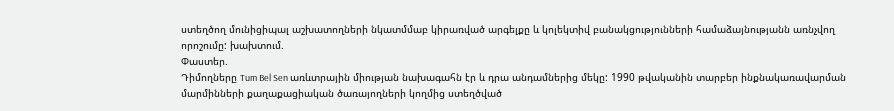ստեղծող մունիցիպալ աշխատողների նկատմմաբ կիրառված արգելքը և կոլեկտիվ բանակցությունների համաձայնությանն առնչվող որոշումը: խախտում.
Փաստեր.
Դիմողները Tum Bel Sen առևտրային միության նախագահն էր և դրա անդամներից մեկը: 1990 թվականին տարբեր ինքնակառավարման մարմինների քաղաքացիական ծառայողների կողմից ստեղծված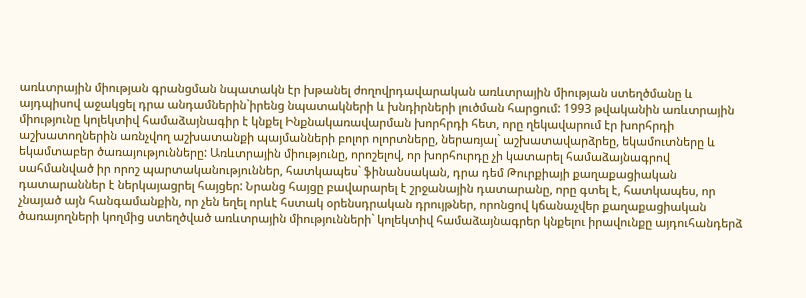առևտրային միության գրանցման նպատակն էր խթանել ժողովրդավարական առևտրային միության ստեղծմանը և այդպիսով աջակցել դրա անդամներին`իրենց նպատակների և խնդիրների լուծման հարցում: 1993 թվականին առևտրային միությունը կոլեկտիվ համաձայնագիր է կնքել Ինքնակառավարման խորհրդի հետ, որը ղեկավարում էր խորհրդի աշխատողներին առնչվող աշխատանքի պայմանների բոլոր ոլորտները, ներառյալ` աշխատավարձրեը, եկամուտները և եկամտաբեր ծառայությունները: Առևտրային միությունը, որոշելով, որ խորհուրդը չի կատարել համաձայնագրով սահմանված իր որոշ պարտականություններ, հատկապես` ֆինանսական, դրա դեմ Թուրքիայի քաղաքացիական դատարաններ է ներկայացրել հայցեր: Նրանց հայցը բավարարել է շրջանային դատարանը, որը գտել է, հատկապես, որ չնայած այն հանգամանքին, որ չեն եղել որևէ հստակ օրենսդրական դրույթներ, որոնցով կճանաչվեր քաղաքացիական ծառայողների կողմից ստեղծված առևտրային միությունների` կոլեկտիվ համաձայնագրեր կնքելու իրավունքը այդուհանդերձ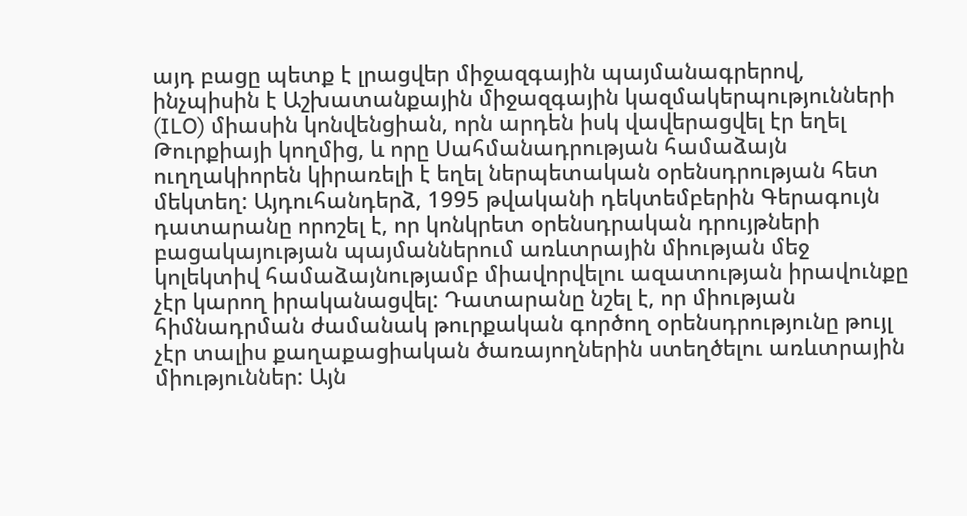այդ բացը պետք է լրացվեր միջազգային պայմանագրերով, ինչպիսին է Աշխատանքային միջազգային կազմակերպությունների (ILO) միասին կոնվենցիան, որն արդեն իսկ վավերացվել էր եղել Թուրքիայի կողմից, և որը Սահմանադրության համաձայն ուղղակիորեն կիրառելի է եղել ներպետական օրենսդրության հետ մեկտեղ: Այդուհանդերձ, 1995 թվականի դեկտեմբերին Գերագույն դատարանը որոշել է, որ կոնկրետ օրենսդրական դրույթների բացակայության պայմաններում առևտրային միության մեջ կոլեկտիվ համաձայնությամբ միավորվելու ազատության իրավունքը չէր կարող իրականացվել: Դատարանը նշել է, որ միության հիմնադրման ժամանակ թուրքական գործող օրենսդրությունը թույլ չէր տալիս քաղաքացիական ծառայողներին ստեղծելու առևտրային միություններ: Այն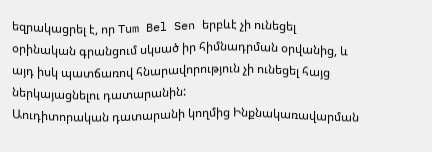եզրակացրել է, որ Tum Bel Sen երբևէ չի ունեցել օրինական գրանցում սկսած իր հիմնադրման օրվանից, և այդ իսկ պատճառով հնարավորություն չի ունեցել հայց ներկայացնելու դատարանին:
Աուդիտորական դատարանի կողմից Ինքնակառավարման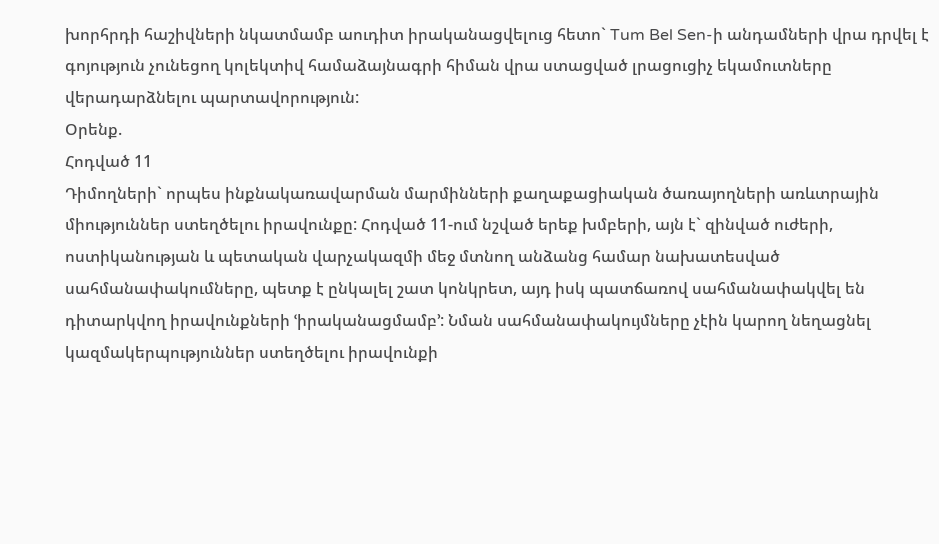խորհրդի հաշիվների նկատմամբ աուդիտ իրականացվելուց հետո` Tum Bel Sen-ի անդամների վրա դրվել է գոյություն չունեցող կոլեկտիվ համաձայնագրի հիման վրա ստացված լրացուցիչ եկամուտները վերադարձնելու պարտավորություն:
Օրենք.
Հոդված 11
Դիմողների` որպես ինքնակառավարման մարմինների քաղաքացիական ծառայողների առևտրային միություններ ստեղծելու իրավունքը: Հոդված 11-ում նշված երեք խմբերի, այն է` զինված ուժերի, ոստիկանության և պետական վարչակազմի մեջ մտնող անձանց համար նախատեսված սահմանափակումները, պետք է ընկալել շատ կոնկրետ, այդ իսկ պատճառով սահմանափակվել են դիտարկվող իրավունքների ՙիրականացմամբ՚: Նման սահմանափակույմները չէին կարող նեղացնել կազմակերպություններ ստեղծելու իրավունքի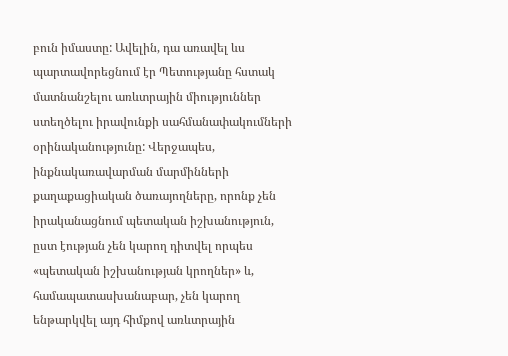բուն իմաստը: Ավելին, դա առավել ևս պարտավորեցնում էր Պետությանը հստակ մատնանշելու առևտրային միություններ ստեղծելու իրավունքի սահմանափակումների օրինականությունը: Վերջապես, ինքնակառավարման մարմինների քաղաքացիական ծառայողները, որոնք չեն իրականացնում պետական իշխանություն, ըստ էության չեն կարող դիտվել որպես «պետական իշխանության կրողներ» և, համապատասխանաբար, չեն կարող ենթարկվել այդ հիմքով առևտրային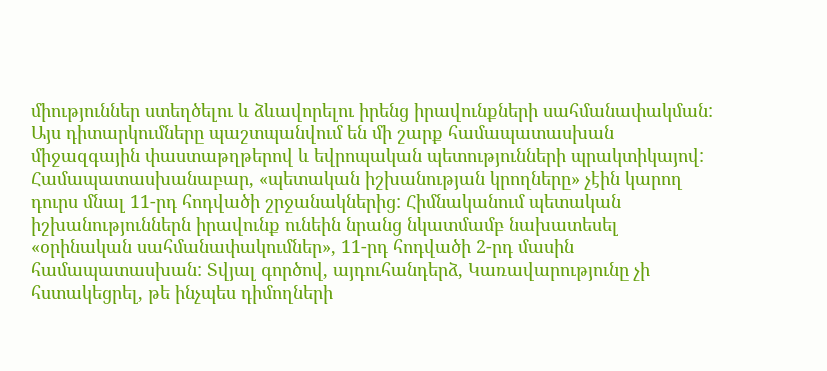միություններ ստեղծելու և ձևավորելու իրենց իրավունքների սահմանափակման: Այս դիտարկումները պաշտպանվում են մի շարք համապատասխան միջազգային փաստաթղթերով և եվրոպական պետությունների պրակտիկայով: Համապատասխանաբար, «պետական իշխանության կրողները» չէին կարող դուրս մնալ 11-րդ հոդվածի շրջանակներից: Հիմնականում պետական իշխանություններն իրավունք ունեին նրանց նկատմամբ նախատեսել «օրինական սահմանափակումներ», 11-րդ հոդվածի 2-րդ մասին համապատասխան: Տվյալ գործով, այդուհանդերձ, Կառավարությունը չի հստակեցրել, թե ինչպես դիմողների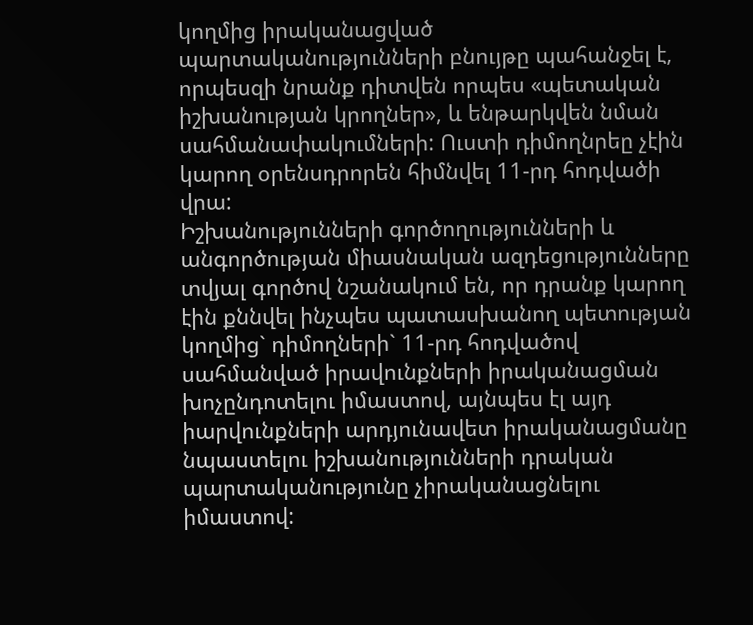կողմից իրականացված պարտականությունների բնույթը պահանջել է, որպեսզի նրանք դիտվեն որպես «պետական իշխանության կրողներ», և ենթարկվեն նման սահմանափակումների: Ուստի դիմողնրեը չէին կարող օրենսդրորեն հիմնվել 11-րդ հոդվածի վրա:
Իշխանությունների գործողությունների և անգործության միասնական ազդեցությունները տվյալ գործով նշանակում են, որ դրանք կարող էին քննվել ինչպես պատասխանող պետության կողմից` դիմողների` 11-րդ հոդվածով սահմանված իրավունքների իրականացման խոչընդոտելու իմաստով, այնպես էլ այդ իարվունքների արդյունավետ իրականացմանը նպաստելու իշխանությունների դրական պարտականությունը չիրականացնելու իմաստով: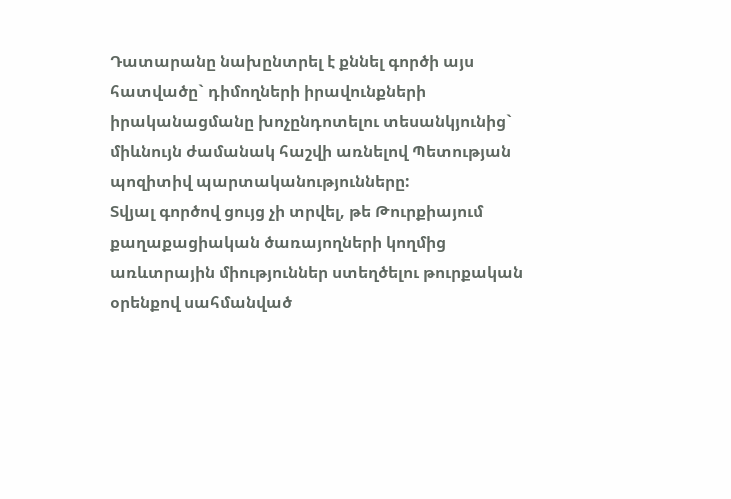Դատարանը նախընտրել է քննել գործի այս հատվածը` դիմողների իրավունքների իրականացմանը խոչընդոտելու տեսանկյունից` միևնույն ժամանակ հաշվի առնելով Պետության պոզիտիվ պարտականությունները:
Տվյալ գործով ցույց չի տրվել, թե Թուրքիայում քաղաքացիական ծառայողների կողմից առևտրային միություններ ստեղծելու թուրքական օրենքով սահմանված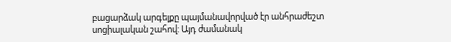բացարձակ արգելքը պայմանավորված էր անհրաժեշտ սոցիալական շահով: Այդ ժամանակ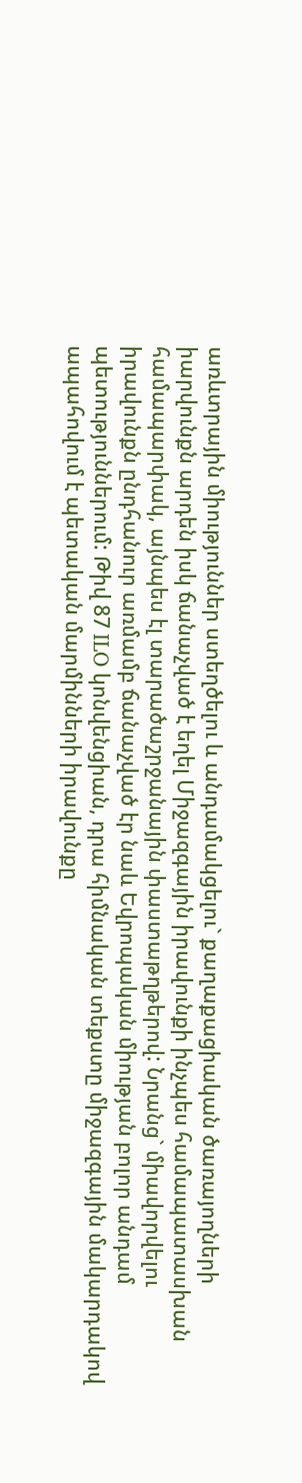առևտրային միություններ ստեղծելու և անդամակցելու` քաղաքացիական ծառայողների իարվունքն արդեն իսկ ճանաչված է եղել Միջազգային իրավունքի ինչպես համապատասխան համապարփակ, այնպես էլ տարածաշրջանային փաստաթղթերով: Նրանց` միավորվելու իրավունքն ընդհանուր առմամբ ճանաչված էր նաև Եվրոպական միության բոլոր անդամ պետություններում: Թիվ 87 ILO կոնվենցիան, դրա հիմնական տեքստը միջազգային մակարդակով ապահովում է պետական մարմինների իրավունքը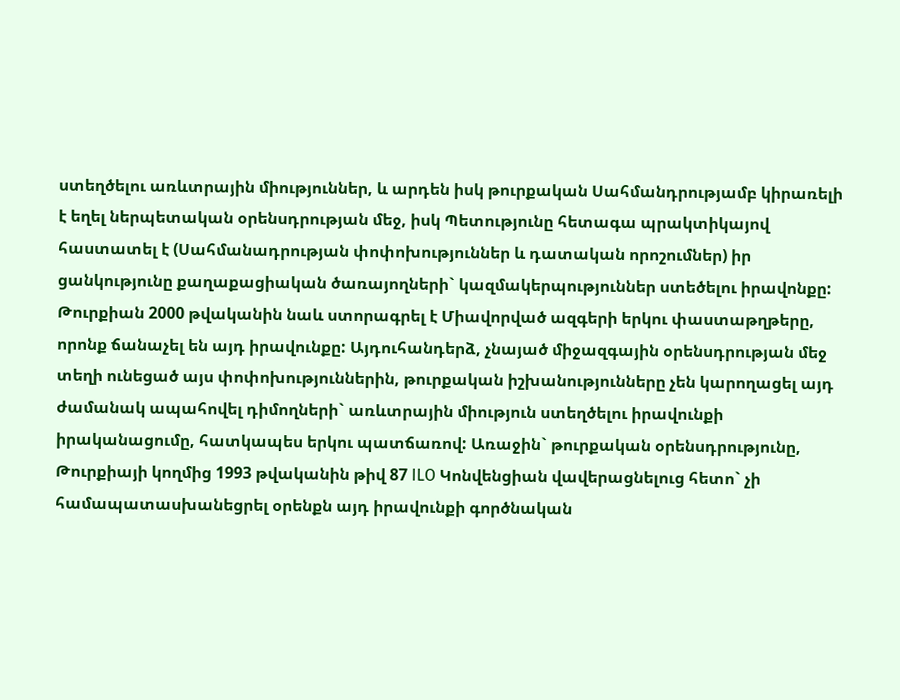ստեղծելու առևտրային միություններ, և արդեն իսկ թուրքական Սահմանդրությամբ կիրառելի է եղել ներպետական օրենսդրության մեջ, իսկ Պետությունը հետագա պրակտիկայով հաստատել է (Սահմանադրության փոփոխություններ և դատական որոշումներ) իր ցանկությունը քաղաքացիական ծառայողների` կազմակերպություններ ստեծելու իրավոնքը: Թուրքիան 2000 թվականին նաև ստորագրել է Միավորված ազգերի երկու փաստաթղթերը, որոնք ճանաչել են այդ իրավունքը: Այդուհանդերձ, չնայած միջազգային օրենսդրության մեջ տեղի ունեցած այս փոփոխություններին, թուրքական իշխանությունները չեն կարողացել այդ ժամանակ ապահովել դիմողների` առևտրային միություն ստեղծելու իրավունքի իրականացումը, հատկապես երկու պատճառով: Առաջին` թուրքական օրենսդրությունը, Թուրքիայի կողմից 1993 թվականին թիվ 87 ILO Կոնվենցիան վավերացնելուց հետո` չի համապատասխանեցրել օրենքն այդ իրավունքի գործնական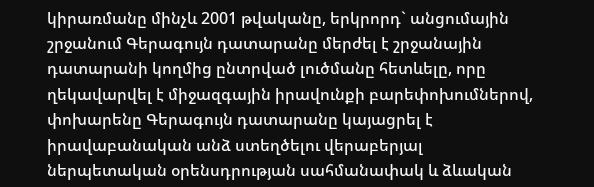կիրառմանը մինչև 2001 թվականը, երկրորդ` անցումային շրջանում Գերագույն դատարանը մերժել է շրջանային դատարանի կողմից ընտրված լուծմանը հետևելը, որը ղեկավարվել է միջազգային իրավունքի բարեփոխումներով, փոխարենը Գերագույն դատարանը կայացրել է իրավաբանական անձ ստեղծելու վերաբերյալ ներպետական օրենսդրության սահմանափակ և ձևական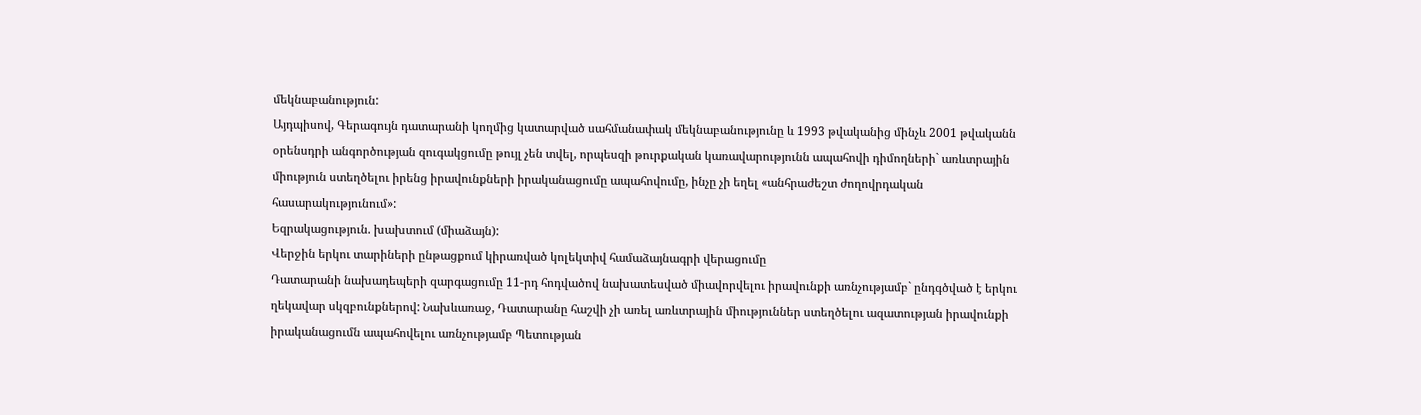մեկնաբանություն:
Այդպիսով, Գերագույն դատարանի կողմից կատարված սահմանափակ մեկնաբանությունը և 1993 թվականից մինչև 2001 թվականն օրենսդրի անգործության զուգակցումը թույլ չեն տվել, որպեսզի թուրքական կառավարությունն ապահովի դիմողների` առևտրային միություն ստեղծելու իրենց իրավունքների իրականացումը ապահովումը, ինչը չի եղել «անհրաժեշտ ժողովրդական հասարակությունում»:
Եզրակացություն. խախտում (միաձայն):
Վերջին երկու տարիների ընթացքում կիրառված կոլեկտիվ համաձայնագրի վերացումը
Դատարանի նախադեպերի զարգացումը 11-րդ հոդվածով նախատեսված միավորվելու իրավունքի առնչությամբ` ընդգծված է երկու ղեկավար սկզբունքներով: Նախևառաջ, Դատարանը հաշվի չի առել առևտրային միություններ ստեղծելու ազատության իրավունքի իրականացումն ապահովելու առնչությամբ Պետության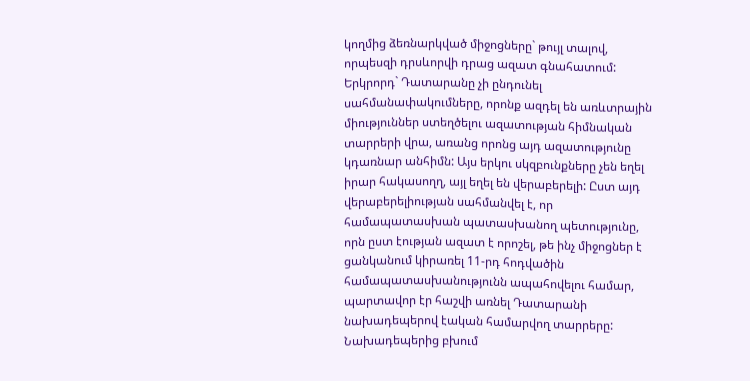կողմից ձեռնարկված միջոցները` թույլ տալով, որպեսզի դրսևորվի դրաց ազատ գնահատում: Երկրորդ` Դատարանը չի ընդունել սահմանափակումները, որոնք ազդել են առևտրային միություններ ստեղծելու ազատության հիմնական տարրերի վրա, առանց որոնց այդ ազատությունը կդառնար անհիմն: Այս երկու սկզբունքները չեն եղել իրար հակասողղ, այլ եղել են վերաբերելի: Ըստ այդ վերաբերելիության սահմանվել է, որ համապատասխան պատասխանող պետությունը, որն ըստ էության ազատ է որոշել, թե ինչ միջոցներ է ցանկանում կիրառել 11-րդ հոդվածին համապատասխանությունն ապահովելու համար, պարտավոր էր հաշվի առնել Դատարանի նախադեպերով էական համարվող տարրերը:
Նախադեպերից բխում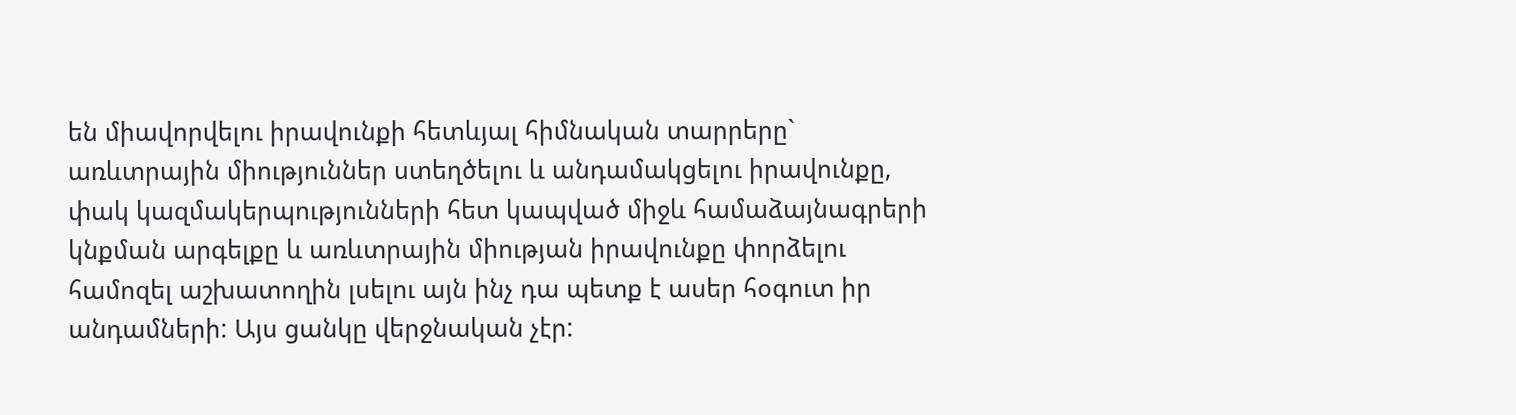են միավորվելու իրավունքի հետևյալ հիմնական տարրերը` առևտրային միություններ ստեղծելու և անդամակցելու իրավունքը, փակ կազմակերպությունների հետ կապված միջև համաձայնագրերի կնքման արգելքը և առևտրային միության իրավունքը փորձելու համոզել աշխատողին լսելու այն ինչ դա պետք է ասեր հօգուտ իր անդամների: Այս ցանկը վերջնական չէր: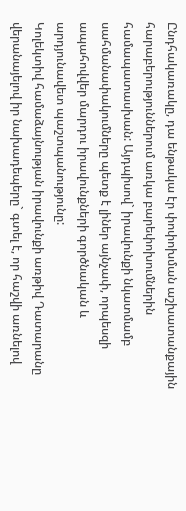Ընդհակառակը, դա ենթակա էր փոփոխման աշխատանքային հարաբերություններում առկա բարեփոխումներին համապատասխան: Այդպիսով` իրավունքի նկատմամբ սահմանափակումները պետք է լիներ այնչափ, որպեսզի ապահովվեր մարդու իրավունքների գործնական և արդյունավետ պաշտպանությունը:
Կոլեկտիվ համաձայնության իրավունքի առթիվ Դատարանը վերանայելով իր նախադեպերը` գտել է, որ հաշվի առնելով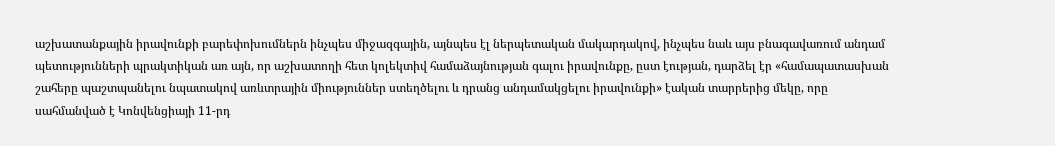աշխատանքային իրավունքի բարեփոխումներն ինչպես միջազգային, այնպես էլ ներպետական մակարդակով, ինչպես նաև այս բնագավառում անդամ պետությունների պրակտիկան առ այն, որ աշխատողի հետ կոլեկտիվ համաձայնության գալու իրավունքը, ըստ էության, դարձել էր «համապատասխան շահերը պաշտպանելու նպատակով առևտրային միություններ ստեղծելու և դրանց անդամակցելու իրավունքի» էական տարրերից մեկը, որը սահմանված է Կոնվենցիայի 11-րդ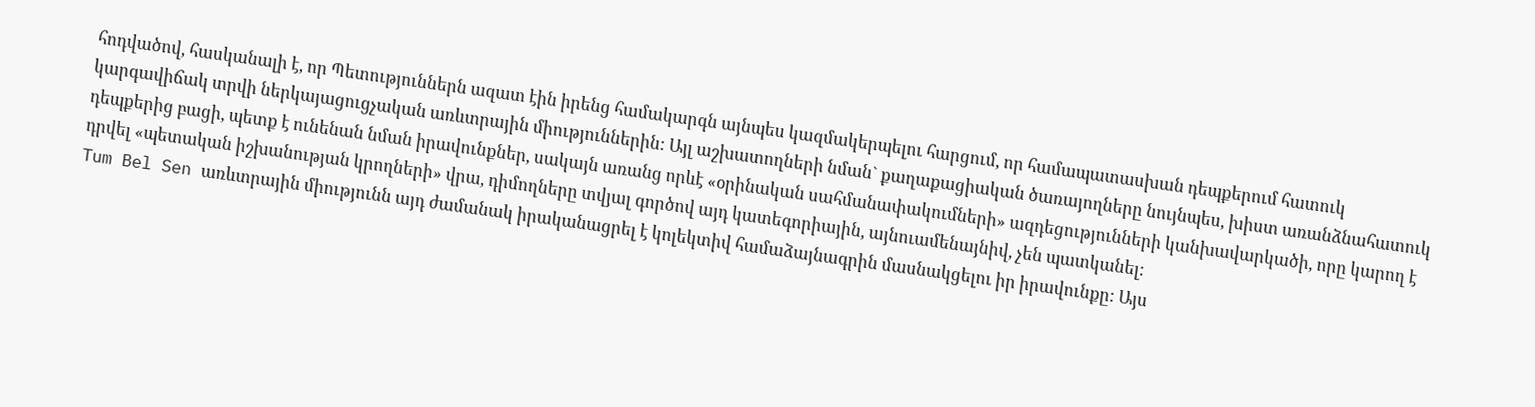հոդվածով, հասկանալի է, որ Պետություններն ազատ էին իրենց համակարգն այնպես կազմակերպելու հարցում, որ համապատասխան դեպքերում հատուկ կարգավիճակ տրվի ներկայացուցչական առևտրային միություններին: Այլ աշխատողների նման` քաղաքացիական ծառայողները նույնպես, խիստ առանձնահատուկ դեպքերից բացի, պետք է ունենան նման իրավունքներ, սակայն առանց որևէ «օրինական սահմանափակումների» ազդեցությունների կանխավարկածի, որը կարող է դրվել «պետական իշխանության կրողների» վրա, դիմողները տվյալ գործով այդ կատեգորիային, այնուամենայնիվ, չեն պատկանել:
Tum Bel Sen առևտրային միությունն այդ ժամանակ իրականացրել է կոլեկտիվ համաձայնագրին մասնակցելու իր իրավունքը: Այս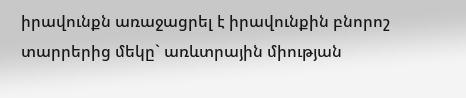իրավունքն առաջացրել է իրավունքին բնորոշ տարրերից մեկը` առևտրային միության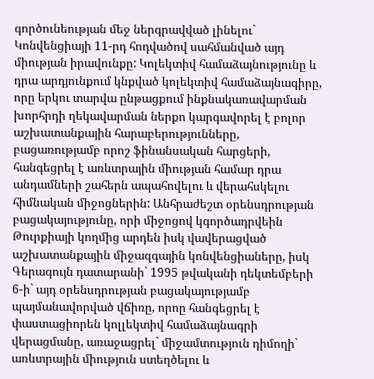գործունեության մեջ ներգրավված լինելու` Կոնվենցիայի 11-րդ հոդվածով սահմանված այդ միության իրավունքը: Կոլեկտիվ համաձայնությունը և դրա արդյունքում կնքված կոլեկտիվ համաձայնագիրը, որը երկու տարվա ընթացքում ինքնակառավարման խորհրդի ղեկավարման ներքո կարգավորել է բոլոր աշխատանքային հարաբերությունները, բացառությամբ որոշ ֆինանսական հարցերի, հանգեցրել է առևտրային միության համար դրա անդամների շահերն ապահովելու և վերահսկելու հիմնական միջոցներին: Անհրաժեշտ օրենսդրության բացակայությունը, որի միջոցով կգործադրվեին Թուրքիայի կողմից արդեն իսկ վավերացված աշխատանքային միջազգային կոնվենցիաները, իսկ Գերագույն դատարանի` 1995 թվականի դեկտեմբերի 6-ի` այդ օրենսդրության բացակայությամբ պայմանավորված վճիռը, որոը հանգեցրել է փաստացիորեն կոլլեկտիվ համաձայնագրի վերացմանը, առաջացրել` միջամտություն դիմողի` առևտրային միություն ստեղծելու և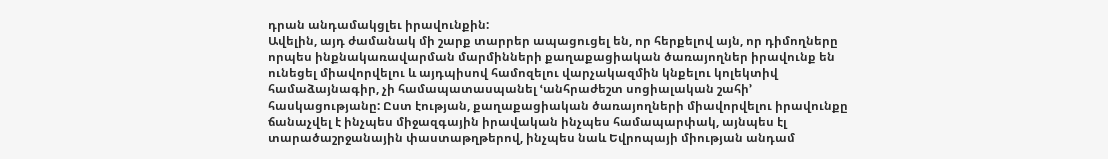դրան անդամակցլեւ իրավունքին:
Ավելին, այդ ժամանակ մի շարք տարրեր ապացուցել են, որ հերքելով այն, որ դիմողները որպես ինքնակառավարման մարմինների քաղաքացիական ծառայողներ իրավունք են ունեցել միավորվելու և այդպիսով համոզելու վարչակազմին կնքելու կոլեկտիվ համաձայնագիր, չի համապատասպանել ՙանհրաժեշտ սոցիալական շահի՚ հասկացությանը: Ըստ էության, քաղաքացիական ծառայողների միավորվելու իրավունքը ճանաչվել է ինչպես միջազգային իրավական ինչպես համապարփակ, այնպես էլ տարածաշրջանային փաստաթղթերով, ինչպես նաև Եվրոպայի միության անդամ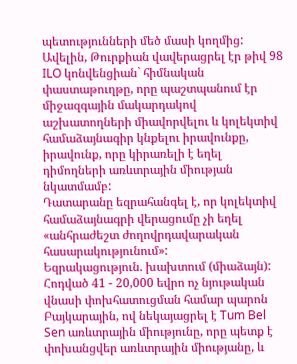պետությունների մեծ մասի կողմից: Ավելին, Թուրքիան վավերացրել էր թիվ 98 ILO կոնվենցիան` հիմնական փաստաթուղթը, որը պաշտպանում էր միջազգային մակարդակով աշխատողների միավորվելու և կոլեկտիվ համաձայնագիր կնքելու իրավունքը, իրավունք, որը կիրառելի է եղել դիմողների առևտրային միության նկատմամբ:
Դատարանը եզրահանգել է, որ կոլեկտիվ համաձայնագրի վերացումը չի եղել «անհրաժեշտ ժողովրդավարական հասարակությունում»:
Եզրակացություն. խախտում (միաձայն):
Հոդված 41 - 20,000 եվրո ոչ նյութական վնասի փոխհատուցման համար պարոն Բայկարային, ով նեկայացրել է Tum Bel Sen առևտրային միությունը, որը պետք է փոխանցվեր առևտրային միությանը, և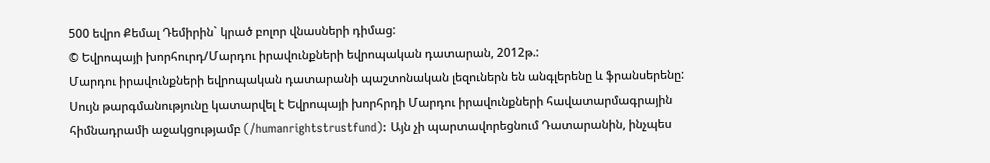500 եվրո Քեմալ Դեմիրին` կրած բոլոր վնասների դիմաց:
© Եվրոպայի խորհուրդ/Մարդու իրավունքների եվրոպական դատարան, 2012թ.:
Մարդու իրավունքների եվրոպական դատարանի պաշտոնական լեզուներն են անգլերենը և ֆրանսերենը: Սույն թարգմանությունը կատարվել է Եվրոպայի խորհրդի Մարդու իրավունքների հավատարմագրային հիմնադրամի աջակցությամբ (/humanrightstrustfund): Այն չի պարտավորեցնում Դատարանին, ինչպես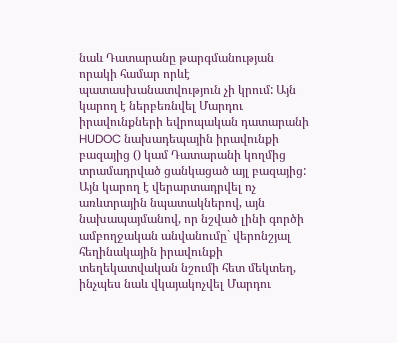նաև Դատարանը թարգմանության որակի համար որևէ պատասխանատվություն չի կրում: Այն կարող է ներբեռնվել Մարդու իրավունքների եվրոպական դատարանի HUDOC նախադեպային իրավունքի բազայից () կամ Դատարանի կողմից տրամադրված ցանկացած այլ բազայից: Այն կարող է վերարտադրվել ոչ առևտրային նպատակներով, այն նախապայմանով, որ նշված լինի գործի ամբողջական անվանումը` վերոնշյալ հեղինակային իրավունքի տեղեկատվական նշումի հետ մեկտեղ, ինչպես նաև վկայակոչվել Մարդու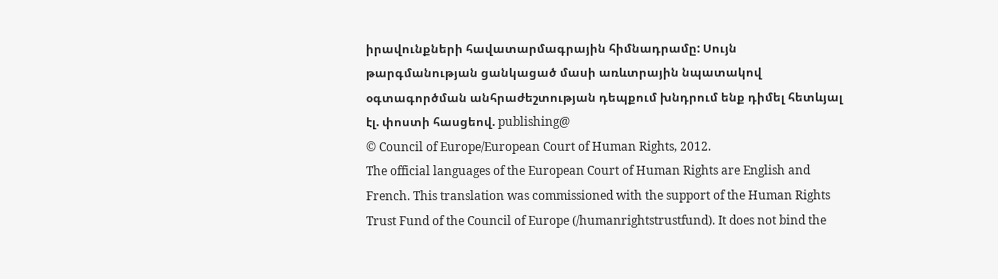իրավունքների հավատարմագրային հիմնադրամը: Սույն թարգմանության ցանկացած մասի առևտրային նպատակով օգտագործման անհրաժեշտության դեպքում խնդրում ենք դիմել հետևյալ էլ. փոստի հասցեով. publishing@
© Council of Europe/European Court of Human Rights, 2012.
The official languages of the European Court of Human Rights are English and French. This translation was commissioned with the support of the Human Rights Trust Fund of the Council of Europe (/humanrightstrustfund). It does not bind the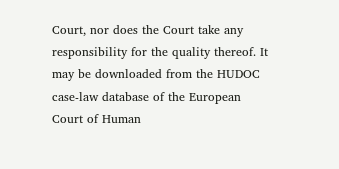Court, nor does the Court take any responsibility for the quality thereof. It may be downloaded from the HUDOC case-law database of the European Court of Human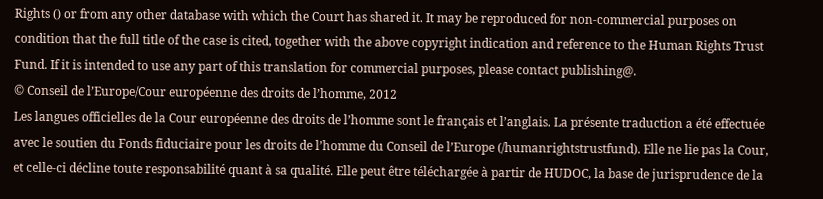Rights () or from any other database with which the Court has shared it. It may be reproduced for non-commercial purposes on condition that the full title of the case is cited, together with the above copyright indication and reference to the Human Rights Trust Fund. If it is intended to use any part of this translation for commercial purposes, please contact publishing@.
© Conseil de l’Europe/Cour européenne des droits de l’homme, 2012
Les langues officielles de la Cour européenne des droits de l’homme sont le français et l’anglais. La présente traduction a été effectuée avec le soutien du Fonds fiduciaire pour les droits de l’homme du Conseil de l’Europe (/humanrightstrustfund). Elle ne lie pas la Cour, et celle-ci décline toute responsabilité quant à sa qualité. Elle peut être téléchargée à partir de HUDOC, la base de jurisprudence de la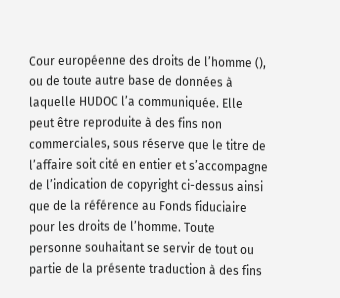Cour européenne des droits de l’homme (), ou de toute autre base de données à laquelle HUDOC l’a communiquée. Elle peut être reproduite à des fins non commerciales, sous réserve que le titre de l’affaire soit cité en entier et s’accompagne de l’indication de copyright ci-dessus ainsi que de la référence au Fonds fiduciaire pour les droits de l’homme. Toute personne souhaitant se servir de tout ou partie de la présente traduction à des fins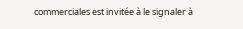commerciales est invitée à le signaler à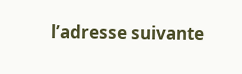l’adresse suivante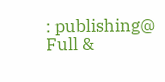: publishing@
Full &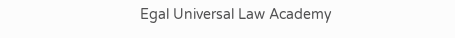Egal Universal Law Academy